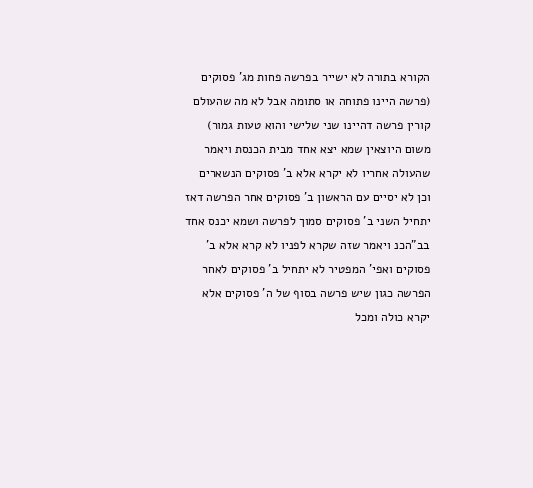הקורא בתורה לא ישייר בפרשה פחות מג' פסוקים (פרשה היינו פתוחה או סתומה אבל לא מה שהעולם קורין פרשה דהיינו שני שלישי והוא טעות גמור) משום היוצאין שמא יצא אחד מבית הכנסת ויאמר שהעולה אחריו לא יקרא אלא ב' פסוקים הנשארים וכן לא יסיים עם הראשון ב' פסוקים אחר הפרשה דאז יתחיל השני ב' פסוקים סמוך לפרשה ושמא יכנס אחד בב"הכנ ויאמר שזה שקרא לפניו לא קרא אלא ב' פסוקים ואפי' המפטיר לא יתחיל ב' פסוקים לאחר הפרשה כגון שיש פרשה בסוף של ה' פסוקים אלא יקרא כולה ומכל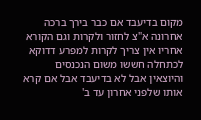מקום בדיעבד אם כבר בירך ברכה אחרונה א"צ לחזור ולקרות וגם הקורא אחריו אין צריך לקרות למפרע דדוקא לכתחלה חששו משום הנכנסים והיוצאין אבל לא בדיעבד אבל אם קרא אותו שלפני אחרון עד ב'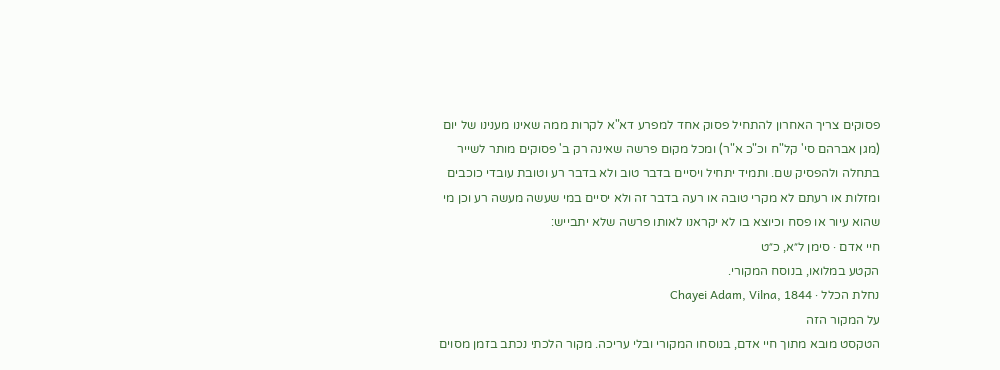פסוקים צריך האחרון להתחיל פסוק אחד למפרע דא"א לקרות ממה שאינו מענינו של יום (מגן אברהם סי' קל"ח וכ"כ א"ר) ומכל מקום פרשה שאינה רק ב' פסוקים מותר לשייר בתחלה ולהפסיק שם. ותמיד יתחיל ויסיים בדבר טוב ולא בדבר רע וטובת עובדי כוכבים ומזלות או רעתם לא מקרי טובה או רעה בדבר זה ולא יסיים במי שעשה מעשה רע וכן מי שהוא עיור או פסח וכיוצא בו לא יקראנו לאותו פרשה שלא יתבייש:
חיי אדם · סימן ל״א, כ״ט
הקטע במלואו, בנוסח המקורי.
נחלת הכלל · Chayei Adam, Vilna, 1844
על המקור הזה
הטקסט מובא מתוך חיי אדם, בנוסחו המקורי ובלי עריכה. מקור הלכתי נכתב בזמן מסוים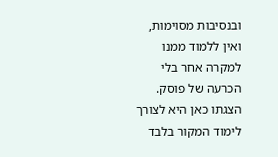ובנסיבות מסוימות, ואין ללמוד ממנו למקרה אחר בלי הכרעה של פוסק. הצגתו כאן היא לצורך לימוד המקור בלבד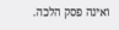ואינה פסק הלכה.